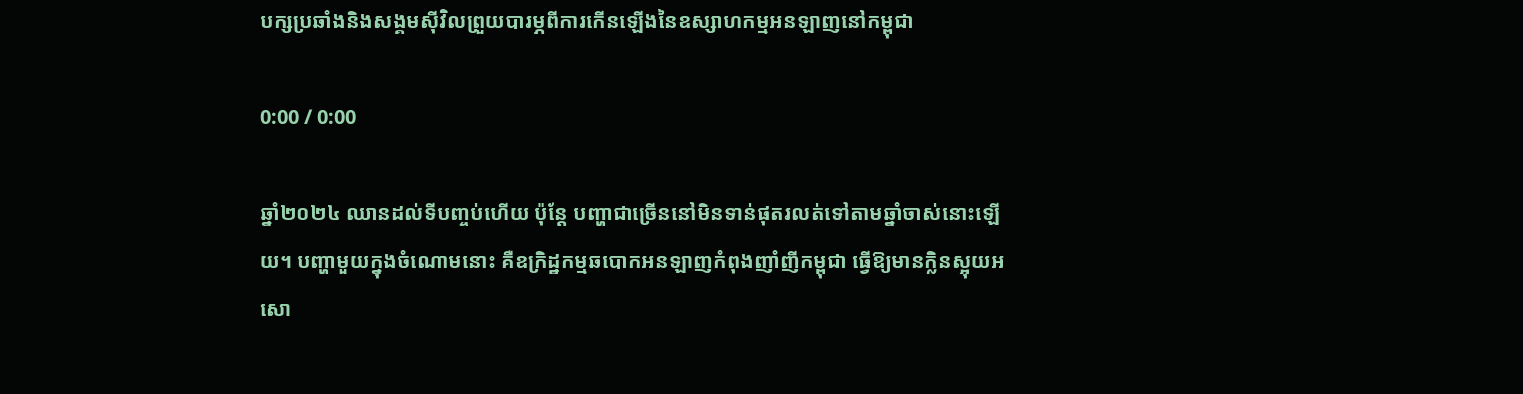បក្សប្រឆាំងនិងសង្គមស៊ីវិលព្រួយបារម្ភពីការកើនឡើងនៃឧស្សាហកម្មអនឡាញនៅកម្ពុជា

0:00 / 0:00

ឆ្នាំ២០២៤ ឈានដល់ទីបញ្ចប់ហើយ ប៉ុន្តែ បញ្ហាជាច្រើននៅមិនទាន់ផុតរលត់ទៅតាមឆ្នាំចាស់នោះឡើយ។ បញ្ហាមួយក្នុងចំណោមនោះ គឺឧក្រិដ្ឋកម្មឆបោកអនឡាញកំពុងញាំញីកម្ពុជា ធ្វើឱ្យមានក្លិនស្អុយអសោ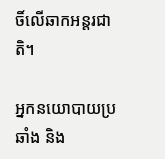ចិ៍លើឆាកអន្តរជាតិ។

អ្នកនយោបាយប្រឆាំង និង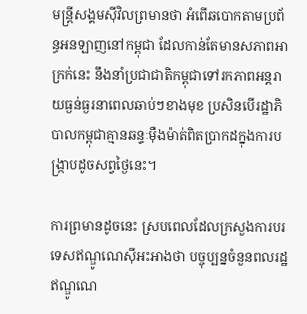មន្ត្រីសង្គមស៊ីវិលព្រមានថា អំពើឆបោកតាមប្រព័ន្ធអនឡាញនៅកម្ពុជា ដែលកាន់តែមានសភាពអាក្រក់នេះ នឹងនាំប្រជាជាតិកម្ពុជាទៅរកភាពអន្តរាយធ្ងន់ធ្ងរនាពេលឆាប់ៗខាងមុខ ប្រសិនបើរដ្ឋាភិបាលកម្ពុជាគ្មានឆន្ទៈម៉ឺងម៉ាត់ពិតប្រាកដក្នុងការបង្ក្រាបដូចសព្វថ្ងៃនេះ។

ការព្រមានដូចនេះ ស្របពេលដែលក្រសួងការបរទេសឥណ្ឌូណេស៊ីអះអាងថា បច្ចុប្បន្នចំនួនពលរដ្ឋឥណ្ឌូណេ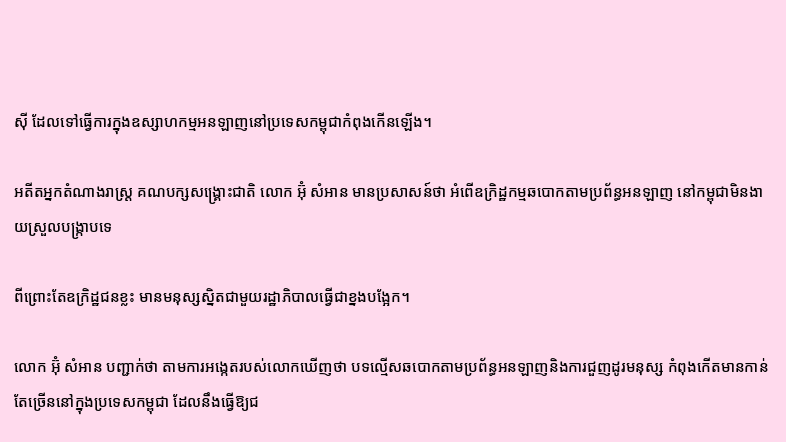ស៊ី ដែលទៅធ្វើការក្នុងឧស្សាហកម្មអនឡាញនៅប្រទេសកម្ពុជាកំពុងកើនឡើង។

អតីតអ្នកតំណាងរាស្រ្ត គណបក្សសង្គ្រោះជាតិ លោក អ៊ុំ សំអាន មានប្រសាសន៍ថា អំពើឧក្រិដ្ឋកម្មឆបោកតាមប្រព័ន្ធអនឡាញ នៅកម្ពុជាមិនងាយស្រួលបង្ក្រាបទេ

ពីព្រោះតែឧក្រិដ្ឋជនខ្លះ មានមនុស្សស្និតជាមួយរដ្ឋាភិបាលធ្វើជាខ្នងបង្អែក។

លោក អ៊ុំ សំអាន បញ្ជាក់ថា តាមការអង្កេតរបស់លោកឃើញថា បទល្មើសឆបោកតាមប្រព័ន្ធអនឡាញនិងការជួញដូរមនុស្ស កំពុងកើតមានកាន់តែច្រើននៅក្នុងប្រទេសកម្ពុជា ដែលនឹងធ្វើឱ្យជ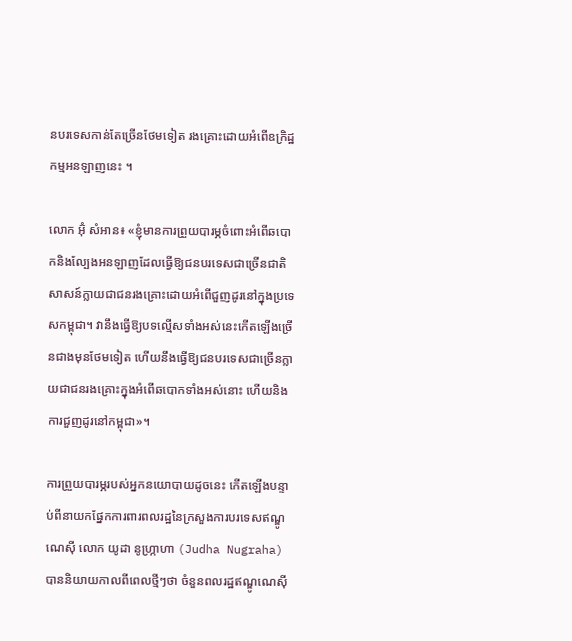នបរទេសកាន់តែច្រើនថែមទៀត រងគ្រោះដោយអំពើឧក្រិដ្ឋកម្មអនឡាញនេះ ។

លោក អ៊ុំ សំអាន៖ «ខ្ញុំមានការព្រួយបារម្ភចំពោះអំពើឆបោកនិងល្បែងអនឡាញដែលធ្វើឱ្យជនបរទេសជាច្រើនជាតិសាសន៍ក្លាយជាជនរងគ្រោះដោយអំពើជួញដូរនៅក្នុងប្រទេសកម្ពុជា។ វានឹងធ្វើឱ្យបទល្មើសទាំងអស់នេះកើតឡើងច្រើនជាងមុនថែមទៀត ហើយនឹងធ្វើឱ្យជនបរទេសជាច្រើនក្លាយជាជនរងគ្រោះក្នុងអំពើឆបោកទាំងអស់នោះ ហើយនិងការជួញដូរនៅកម្ពុជា»។

ការព្រួយបារម្ភរបស់អ្នកនយោបាយដូចនេះ កើតឡើងបន្ទាប់ពីនាយកផ្នែកការពារពលរដ្ឋនៃក្រសួងការបរទេសឥណ្ឌូណេស៊ី លោក យូដា នូហ្ក្រាហា (Judha Nugraha) បាននិយាយកាលពីពេលថ្មីៗថា ចំនួនពលរដ្ឋឥណ្ឌូណេស៊ី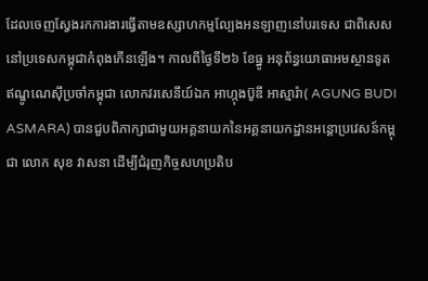ដែលចេញស្វែងរកការងារធ្វើតាមឧស្សាហកម្មល្បែងអនឡាញនៅបរទេស ជាពិសេសនៅប្រទេសកម្ពុជាកំពុងកើនឡើង។ កាលពីថ្ងៃទី២៦ ខែធ្នូ អនុព័ន្ធយោធាអមស្ថានទូតឥណ្ឌូណេស៊ីប្រចាំកម្ពុជា លោកវរសេនីយ៍ឯក អាហ្កុងប៊ូឌី អាស្មារ៉ា( AGUNG BUDI ASMARA) បានជួបពិភាក្សាជាមួយអគ្គនាយកនៃអគ្គនាយកដ្ឋានអន្តោប្រវេសន៍កម្ពុជា លោក សុខ វាសនា ដើម្បីជំរុញកិច្ចសហប្រតិប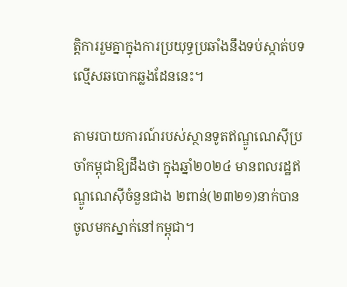ត្តិការរួមគ្នាក្នុងការប្រយុទ្ធប្រឆាំងនឹងទប់ស្កាត់បទល្មើសឆបោកឆ្លងដែននេះ។

តាមរបាយការណ៍របស់ស្ថានទូតឥណ្ឌូណេស៊ីប្រចាំកម្ពុជាឱ្យដឹងថា ក្នុងឆ្នាំ២០២៤ មានពលរដ្ឋឥណ្ឌូណេស៊ីចំនួនជាង ២ពាន់(២៣២១)នាក់បានចូលមកស្នាក់នៅកម្ពុជា។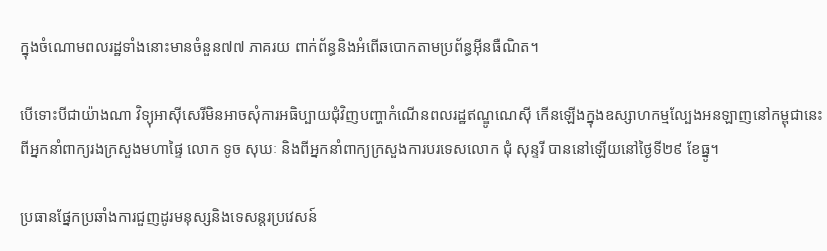ក្នុងចំណោមពលរដ្ឋទាំងនោះមានចំនួន៧៧ ភាគរយ ពាក់ព័ន្ធនិងអំពើឆបោកតាមប្រព័ន្ធអ៊ីនធឺណិត។

បើទោះបីជាយ៉ាងណា វិទ្យុអាស៊ីសេរីមិនអាចសុំការអធិប្បាយជុំវិញបញ្ហាកំណើនពលរដ្ឋឥណ្ឌូណេស៊ី កើនឡើងក្នុងឧស្សាហកម្មល្បែងអនឡាញនៅកម្ពុជានេះ ពីអ្នកនាំពាក្យរងក្រសួងមហាផ្ទៃ លោក ទូច សុឃៈ និងពីអ្នកនាំពាក្យក្រសួងការបរទេសលោក ជុំ សុន្ទរី បាននៅឡើយនៅថ្ងៃទី២៩ ខែធ្នូ។

ប្រធានផ្នែកប្រឆាំងការជួញដូរមនុស្សនិងទេសន្តរប្រវេសន៍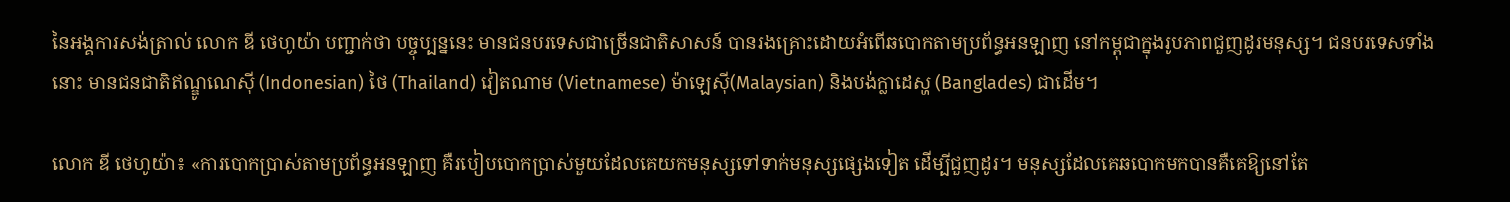នៃអង្គការសង់ត្រាល់ លោក ឌី ថេហូយ៉ា បញ្ជាក់ថា បច្ចុប្បន្ននេះ មានជនបរទេសជាច្រើនជាតិសាសន៍ បានរងគ្រោះដោយអំពើឆបោកតាមប្រព័ន្ធអនឡាញ នៅកម្ពុជាក្នុងរូបភាពជួញដូរមនុស្ស។ ជនបរទេសទាំងនោះ មានជនជាតិឥណ្ឌូណេស៊ី (Indonesian) ថៃ (Thailand) វៀតណាម (Vietnamese) ម៉ាឡេស៊ី(Malaysian) និងបង់ក្លាដេស្ហ (Banglades) ជាដើម។

លោក ឌី ថេហូយ៉ា៖ «ការបោកប្រាស់តាមប្រព័ន្ធអនឡាញ គឺរបៀបបោកប្រាស់មួយដែលគេយកមនុស្សទៅទាក់មនុស្សផ្សេងទៀត ដើម្បីជួញដូរ។ មនុស្សដែលគេឆបោកមកបានគឺគេឱ្យនៅតែ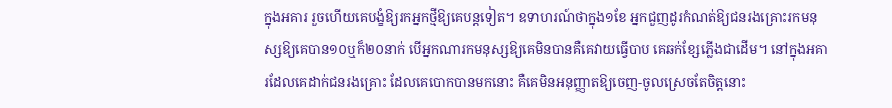ក្នុងអគារ រួចហើយគេបង្ខំឱ្យរកអ្នកថ្មីឱ្យគេបន្តទៀត។ ឧទាហរណ៍ថាក្នុង១ខែ អ្នកជួញដូរកំណត់ឱ្យជនរងគ្រោះរកមនុស្សឱ្យគេបាន១០ឬក៏២០នាក់ បើអ្នកណារកមនុស្សឱ្យគេមិនបានគឺគេវាយធ្វើបាប គេឆក់ខ្សែភ្លើងជាដើម។ នៅក្នុងអគារដែលគេដាក់ជនរងគ្រោះ ដែលគេបោកបានមកនោះ គឺគេមិនអនុញ្ញាតឱ្យចេញ-ចូលស្រេចតែចិត្តនោះ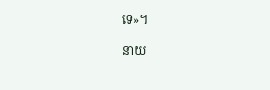ទេ»។

នាយ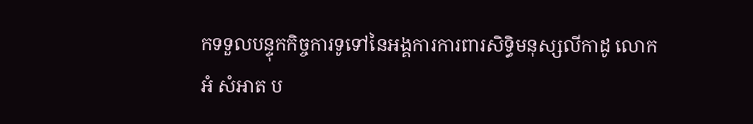កទទួលបន្ទុកកិច្ចការទូទៅនៃអង្គការការពារសិទ្ធិមនុស្សលីកាដូ លោក អំ សំអាត ប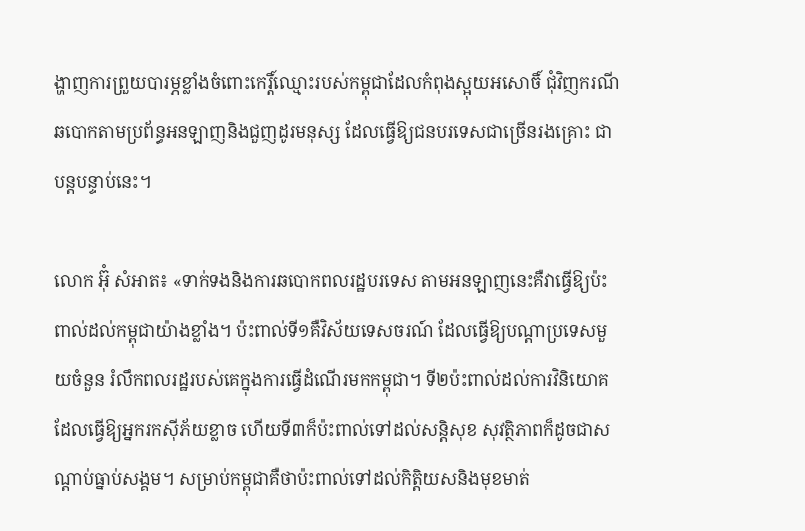ង្ហាញការព្រួយបារម្ភខ្លាំងចំពោះកេរ្តិ៍ឈ្មោះរបស់កម្ពុជាដែលកំពុងស្អុយអសោចិ៍ ជុំវិញករណីឆបោកតាមប្រព័ន្ធអនឡាញនិងជួញដូរមនុស្ស ដែលធ្វើឱ្យជនបរទេសជាច្រើនរងគ្រោះ ជាបន្តបន្ទាប់នេះ។

លោក អ៊ុំ សំអាត៖ «ទាក់ទងនិងការឆបោកពលរដ្ឋបរទេស តាមអនឡាញនេះគឺវាធ្វើឱ្យប៉ះពាល់ដល់កម្ពុជាយ៉ាងខ្លាំង។ ប៉ះពាល់ទី១គឺវិស័យទេសចរណ៍ ដែលធ្វើឱ្យបណ្ដាប្រទេសមួយចំនួន រំលឹកពលរដ្ឋរបស់គេក្នុងការធ្វើដំណើរមកកម្ពុជា។ ទី២ប៉ះពាល់ដល់ការវិនិយោគ ដែលធ្វើឱ្យអ្នករកស៊ីភ័យខ្លាច ហើយទី៣ក៏ប៉ះពាល់ទៅដល់សន្តិសុខ សុវត្ថិភាពក៏ដូចជាសណ្ដាប់ធ្នាប់សង្គម។ សម្រាប់កម្ពុជាគឺថាប៉ះពាល់ទៅដល់កិត្តិយសនិងមុខមាត់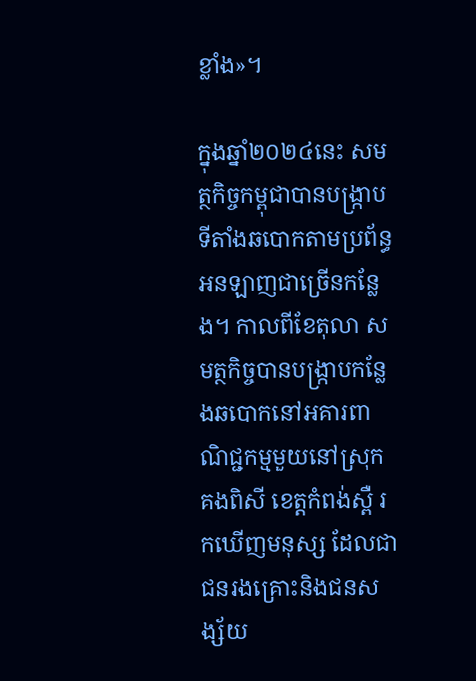ខ្លាំង»។

ក្នុងឆ្នាំ២០២៤នេះ សមត្ថកិច្ចកម្ពុជាបានបង្ក្រាបទីតាំងឆបោកតាមប្រព័ន្ធអនឡាញជាច្រើនកន្លែង។ កាលពីខែតុលា សមត្ថកិច្ចបានបង្ក្រាបកន្លែងឆបោកនៅអគារពាណិជ្ជកម្មមួយនៅស្រុកគងពិសី ខេត្តកំពង់ស្ពឺ រកឃើញមនុស្ស ដែលជាជនរងគ្រោះនិងជនសង្ស័យ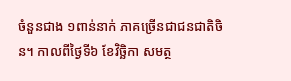ចំនួនជាង ១ពាន់នាក់ ភាគច្រើនជាជនជាតិចិន។ កាលពីថ្ងៃទី៦ ខែវិច្ឆិកា សមត្ថ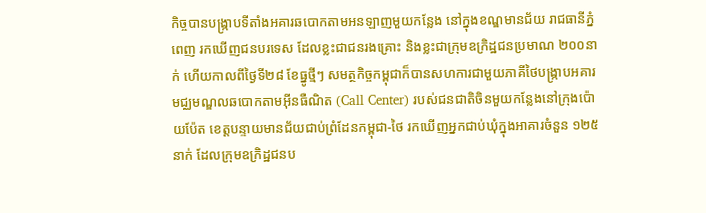កិច្ចបានបង្ក្រាបទីតាំងអគារឆបោកតាមអនឡាញមួយកន្លែង នៅក្នុងខណ្ឌមានជ័យ រាជធានីភ្នំពេញ រកឃើញជនបរទេស ដែលខ្លះជាជនរងគ្រោះ និងខ្លះជាក្រុមឧក្រិដ្ឋជនប្រមាណ ២០០នាក់ ហើយកាលពីថ្ងៃទី២៨ ខែធ្នូថ្មីៗ សមត្ថកិច្ចកម្ពុជាក៏បានសហការជាមួយភាគីថៃបង្ក្រាបអគារមជ្ឈមណ្ឌលឆបោកតាមអ៊ីនធឺណិត (Call Center) របស់ជនជាតិចិនមួយកន្លែងនៅក្រុងប៉ោយប៉ែត ខេត្តបន្ទាយមានជ័យជាប់ព្រំដែនកម្ពុជា-ថៃ រកឃើញអ្នកជាប់ឃុំក្នុងអាគារចំនួន ១២៥នាក់ ដែលក្រុមឧក្រិដ្ឋជនប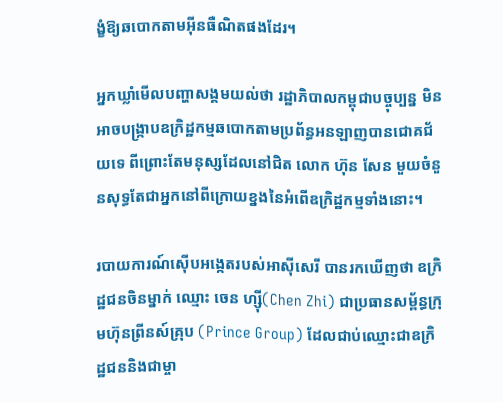ង្ខំឱ្យឆបោកតាមអ៊ីនធឺណិតផងដែរ។

អ្នកឃ្លាំមើលបញ្ហាសង្គមយល់ថា រដ្ឋាភិបាលកម្ពុជាបច្ចុប្បន្ន មិនអាចបង្ក្រាបឧក្រិដ្ឋកម្មឆបោកតាមប្រព័ន្ធអនឡាញបានជោគជ័យទេ ពីព្រោះតែមនុស្សដែលនៅជិត លោក ហ៊ុន សែន មួយចំនួនសុទ្ធតែជាអ្នកនៅពីក្រោយខ្នងនៃអំពើឧក្រិដ្ឋកម្មទាំងនោះ។

របាយការណ៍ស៊ើបអង្កេតរបស់អាស៊ីសេរី បានរកឃើញថា ឧក្រិដ្ឋជនចិនម្នាក់ ឈ្មោះ ចេន ហ្ស៊ី(Chen Zhi) ជាប្រធានសម្ព័ន្ធក្រុមហ៊ុនព្រីនស៍គ្រុប (Prince Group) ដែលជាប់ឈ្មោះជាឧក្រិដ្ឋជននិងជាម្ចា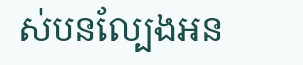ស់បនល្បែងអន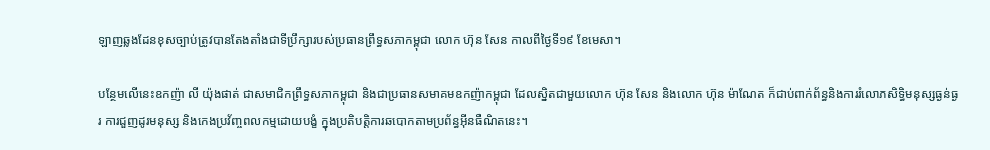ឡាញឆ្លងដែនខុសច្បាប់ត្រូវបានតែងតាំងជាទីប្រឹក្សារបស់ប្រធានព្រឹទ្ធសភាកម្ពុជា លោក ហ៊ុន សែន កាលពីថ្ងៃទី១៩ ខែមេសា។

បន្ថែមលើនេះឧកញ៉ា លី យ៉ុងផាត់ ជាសមាជិកព្រឹទ្ធសភាកម្ពុជា និងជាប្រធានសមាគមឧកញ៉ាកម្ពុជា ដែលស្និតជាមួយលោក ហ៊ុន សែន និងលោក ហ៊ុន ម៉ាណែត ក៏ជាប់ពាក់ព័ន្ធនិងការរំលោភសិទ្ធិមនុស្សធ្ងន់ធ្ងរ ការជួញដូរមនុស្ស និងកេងប្រវ័ញ្ចពលកម្មដោយបង្ខំ ក្នុងប្រតិបត្តិការឆបោកតាមប្រព័ន្ធអ៊ីនធឺណិតនេះ។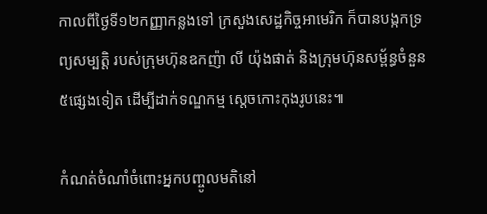កាលពីថ្ងៃទី១២កញ្ញាកន្លងទៅ ក្រសួងសេដ្ឋកិច្ចអាមេរិក ក៏បានបង្កកទ្រព្យសម្បត្តិ របស់ក្រុមហ៊ុនឧកញ៉ា លី យ៉ុងផាត់ និងក្រុមហ៊ុនសម្ព័ន្ធចំនួន៥ផ្សេងទៀត ដើម្បីដាក់ទណ្ឌកម្ម ស្ដេចកោះកុងរូបនេះ៕

កំណត់ចំណាំចំពោះអ្នកបញ្ចូលមតិនៅ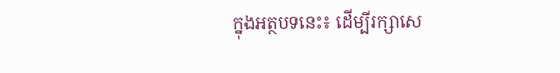ក្នុងអត្ថបទនេះ៖ ដើម្បីរក្សាសេ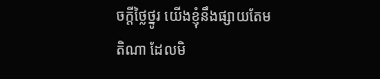ចក្ដីថ្លៃថ្នូរ យើងខ្ញុំនឹងផ្សាយតែមតិណា ដែលមិ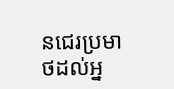នជេរប្រមាថដល់អ្ន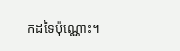កដទៃប៉ុណ្ណោះ។